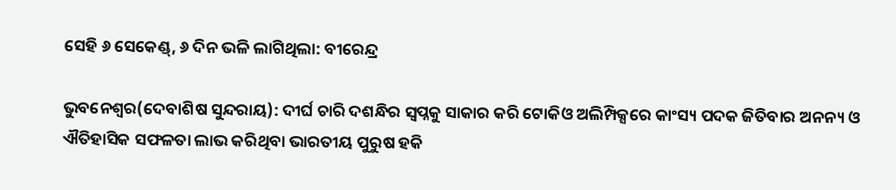ସେହି ୬ ସେକେଣ୍ଡ୍‌, ୬ ଦିନ ଭଳି ଲାଗିଥିଲା: ବୀରେନ୍ଦ୍ର

ଭୁବନେଶ୍ବର(ଦେବାଶିଷ ସୁନ୍ଦରାୟ): ଦୀର୍ଘ ଚାରି ଦଶନ୍ଧିର ସ୍ବପ୍ନକୁ ସାକାର କରି ଟୋକିଓ ଅଲିମ୍ପିକ୍ସରେ କାଂସ୍ୟ ପଦକ ଜିତିବାର ଅନନ୍ୟ ଓ ଐତିହାସିକ ସଫଳତା ଲାଭ କରିଥିବା ଭାରତୀୟ ପୁରୁଷ ହକି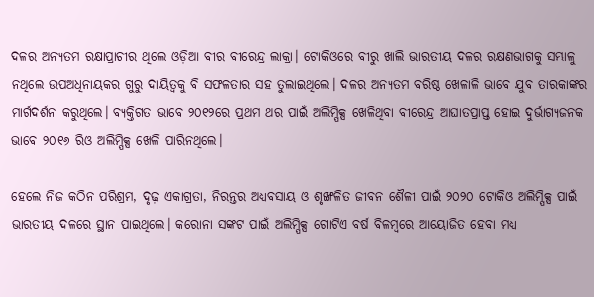ଦଳର ଅନ୍ୟତମ ରକ୍ଷାପ୍ରାଚୀର ଥିଲେ ଓଡ଼ିଆ ବୀର ବୀରେନ୍ଦ୍ର ଲାକ୍ରା। ଟୋକିଓରେ ବୀରୁ ଖାଲି ଭାରତୀୟ ଦଳର ରକ୍ଷଣଭାଗକୁ ସମ୍ଭାଳୁ ନଥିଲେ ଉପଅଧିନାୟକର ଗୁରୁ ଦାୟିତ୍ବକୁ ବି ସଫଳତାର ସହ ତୁଲାଇଥିଲେ। ଦଳର ଅନ୍ୟତମ ବରିଷ୍ଠ ଖେଳାଳି ଭାବେ ଯୁବ ତାରକାଙ୍କର ମାର୍ଗଦର୍ଶନ କରୁଥିଲେ। ବ୍ୟକ୍ତିଗତ ଭାବେ ୨୦୧୨ରେ ପ୍ରଥମ ଥର ପାଇଁ ଅଲିମ୍ପିକ୍ସ ଖେଳିଥିବା ବୀରେନ୍ଦ୍ର ଆଘାତପ୍ରାପ୍ତ ହୋଇ ଦୁର୍ଭାଗ୍ୟଜନକ ଭାବେ ୨୦୧୬ ରିଓ ଅଲିମ୍ପିକ୍ସ ଖେଳି ପାରିନଥିଲେ।

ହେଲେ ନିଜ କଠିନ ପରିଶ୍ରମ, ଦୃଢ଼ ଏକାଗ୍ରତା, ନିରନ୍ତର ଅଧ୍ୟବସାୟ ଓ ଶୃଙ୍ଖଳିତ ଜୀବନ ଶୈଳୀ ପାଇଁ ୨୦୨୦ ଟୋକିଓ ଅଲିମ୍ପିକ୍ସ ପାଇଁ ଭାରତୀୟ ଦଳରେ ସ୍ଥାନ ପାଇଥିଲେ। କରୋନା ସଙ୍କଟ ପାଇଁ ଅଲିମ୍ପିକ୍ସ ଗୋଟିଏ ବର୍ଷ ବିଳମ୍ବରେ ଆୟୋଜିତ ହେବା ମଧ୍ୟ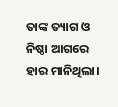ତାଙ୍କ ତ୍ୟାଗ ଓ ନିଷ୍ଠା ଆଗରେ ହାର ମାନିଥିଲା।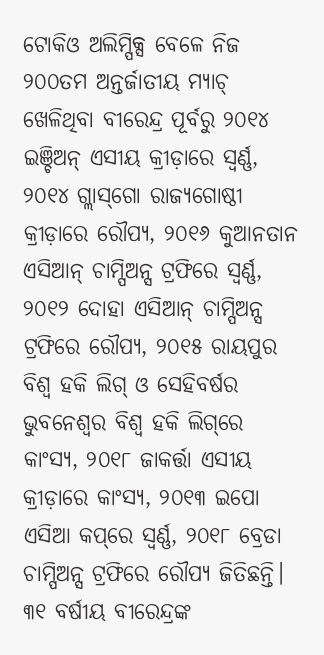ଟୋକିଓ ଅଲିମ୍ପିକ୍ସ ବେଳେ ନିଜ ୨୦୦ତମ ଅନ୍ତର୍ଜାତୀୟ ମ୍ୟାଚ୍ ଖେଳିଥିବା ବୀରେନ୍ଦ୍ର ପୂର୍ବରୁ ୨୦୧୪ ଇଞ୍ଚିଅନ୍ ଏସୀୟ କ୍ରୀଡ଼ାରେ ସ୍ବର୍ଣ୍ଣ, ୨୦୧୪ ଗ୍ଲାସ୍‌ଗୋ ରାଜ୍ୟଗୋଷ୍ଠୀ କ୍ରୀଡ଼ାରେ ରୌପ୍ୟ, ୨୦୧୬ କୁଆନତାନ ଏସିଆନ୍ ଚାମ୍ପିଅନ୍ସ ଟ୍ରଫିରେ ସ୍ବର୍ଣ୍ଣ, ୨୦୧୨ ଦୋହା ଏସିଆନ୍ ଚାମ୍ପିଅନ୍ସ ଟ୍ରଫିରେ ‌ରୌପ୍ୟ, ୨୦୧୫ ରାୟପୁର ବିଶ୍ବ ହକି ଲିଗ୍ ଓ ସେହିବର୍ଷର ଭୁବନେଶ୍ବର ବିଶ୍ବ ହକି ଲିଗ୍‌ରେ କାଂସ୍ୟ, ୨୦୧୮ ଜାକର୍ତ୍ତା ଏସୀୟ କ୍ରୀଡ଼ାରେ କାଂସ୍ୟ, ୨୦୧୩ ଇପୋ ଏସିଆ କପ୍‌ରେ ସ୍ବର୍ଣ୍ଣ, ୨୦୧୮ ବ୍ରେଡା ଚାମ୍ପିଅନ୍ସ ଟ୍ରଫିରେ ରୌପ୍ୟ ଜିତିଛନ୍ତି। ୩୧ ବର୍ଷୀୟ ବୀରେନ୍ଦ୍ରଙ୍କ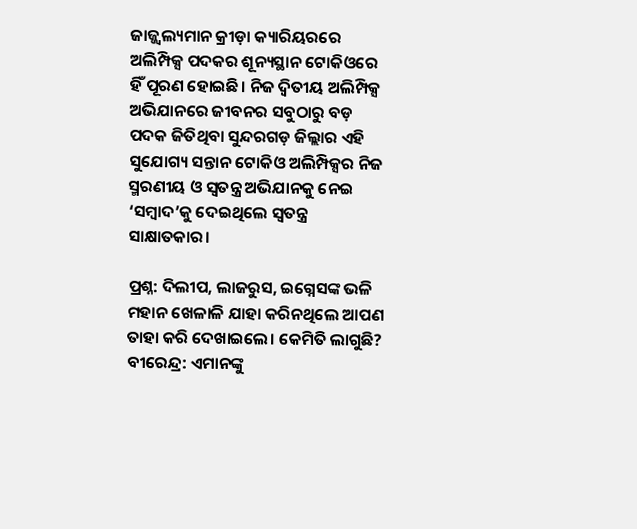ଜାଜ୍ଜ୍ବଲ୍ୟମାନ କ୍ରୀଡ଼ା କ୍ୟାରିୟରରେ ଅଲିମ୍ପିକ୍ସ ପଦକର ଶୂନ୍ୟସ୍ଥାନ ଟୋକିଓରେ ହିଁ ପୂରଣ ହୋଇଛି। ନିଜ ଦ୍ବିତୀୟ ଅଲିମ୍ପିକ୍ସ ଅଭିଯାନରେ ଜୀବନର ସବୁଠାରୁ ବଡ଼ ପଦକ ଜିତିଥିବା ସୁନ୍ଦରଗଡ଼ ଜିଲ୍ଲାର ଏହି ସୁଯୋଗ୍ୟ ସନ୍ତାନ ଟୋକିଓ ଅଲିମ୍ପିକ୍ସର ନିଜ ସ୍ମରଣୀୟ ଓ ସ୍ବତନ୍ତ୍ର ଅଭିଯାନକୁ ନେଇ ‘ସମ୍ବାଦ’କୁ ଦେଇଥିଲେ ସ୍ବତନ୍ତ୍ର ସାକ୍ଷାତକାର।

ପ୍ରଶ୍ନ: ଦିଲୀପ, ଲାଜରୁସ, ଇଗ୍ନେସଙ୍କ ଭଳି ମହାନ ଖେଳାଳି ଯାହା କରିନଥିଲେ ଆପଣ ତାହା କରି ଦେଖାଇଲେ। କେମିତି ଲାଗୁଛି?
ବୀରେନ୍ଦ୍ର: ଏମାନଙ୍କୁ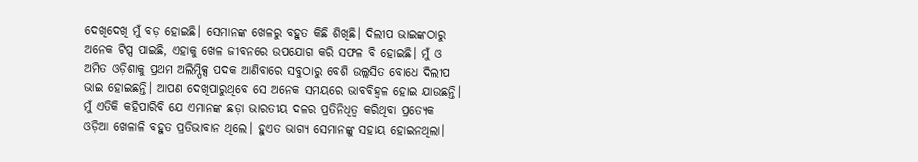ଦେଖିଦେଖି ମୁଁ ବଡ଼ ହୋଇଛି। ସେମାନଙ୍କ ଖେଳରୁ ବହୁତ କିଛି ଶିଖିଛି। ଦିଲୀପ ଭାଇଙ୍କଠାରୁ ଅନେକ ଟିପ୍ସ ପାଇଛି, ଏହାକୁ ଖେଳ ଜୀବନରେ ଉପଯୋଗ କରି ସଫଳ ବି ହୋଇଛି। ମୁଁ ଓ ଅମିତ ଓଡ଼ିଶାକୁ ପ୍ରଥମ ଅଲିମ୍ପିକ୍ସ ପଦକ ଆଣିବାରେ ସବୁଠାରୁ ବେଶି ଉଲ୍ଲସିତ ବୋ‌ଧେ ଦିଲୀପ ଭାଇ ହୋଇଛନ୍ତି। ଆପଣ ଦେଖିପାରୁଥିବେ ସେ ଅନେକ ସମୟରେ ଭାବବିହ୍ବଳ ହୋଇ ଯାଉଛନ୍ତି। ମୁଁ ଏତିକି କହିପାରିବି ଯେ ଏମାନଙ୍କ ଛଡ଼ା ଭାରତୀୟ ଦଳର ପ୍ରତିନିଧିତ୍ବ କରିଥିବା ପ୍ରତ୍ୟେକ ଓଡ଼ିଆ ଖେଳାଳି ବହୁତ ପ୍ରତିଭାବାନ ଥିଲେ। ହୁଏତ ଭାଗ୍ୟ ସେମାନଙ୍କୁ ସହାୟ ହୋଇନଥିଲା।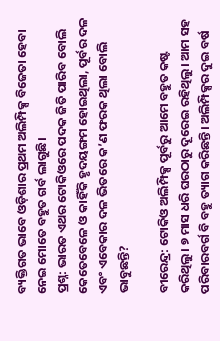ବ୍ୟକ୍ତିଗତ ଭାବେ ଓଡ଼ିଶାର ପ୍ରଥମ ଅଲିମ୍ପିକ୍ସ ବିଜେତା ହେବା ନେଇ ମୋତେ ବହୁତ ଗର୍ବ ଲାଗୁଛି।
ପ୍ରଶ୍ନ: ଭାରତ ଏଥର ଟୋକିଓରେ ପଦକ ଜିତି ପାରିବ ବୋଲି କେତେବେଳେ ଓ କାହିଁକି ହୃଦୟଙ୍ଗମ ହୋଇଥିଲା, ପୂର୍ବର ଦଳ ଏବଂ ଏବେକାର ଦଳ ଭିତରେ କ’ଣ ଫରକ ଥିଲା ବୋଲି ଭାବୁଛନ୍ତି?

ବୀରେନ୍ଦ୍ର: ଟୋକିଓ ଅଲିମ୍ପିକ୍ସ ପୂର୍ବରୁ ଆମେ ବହୁତ କଷ୍ଟ କରିଥିଲୁ। ୭ ମାସ ଧରି ଘରଠାରୁ ଦୂରେଇ ରହିଥିଲୁ। ଆମ ସହ ପରିବାରବର୍ଗ ବି ବହୁ ତ୍ୟାଗ କରିଛନ୍ତି। ଅଲିମ୍ପିକ୍ସର ଦୁଇ ବର୍ଷ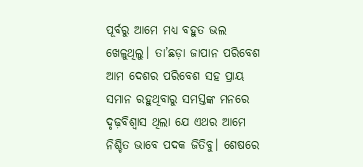ପୂର୍ବରୁ ଆମେ ମଧ୍ୟ ବହୁତ ଭଲ ଖେଳୁଥିଲୁ। ତା‌’ଛଡ଼ା ଜାପାନ ପରିବେଶ ଆମ ଦେଶର ପରିବେଶ ସହ ପ୍ରାୟ ସମାନ ରହୁଥିବାରୁ ସମସ୍ତଙ୍କ ମନରେ ଦୃଢ଼ବିଶ୍ବାସ ଥିଲା ଯେ ଏଥର ଆମେ ନିଶ୍ଚିତ ଭାବେ ପଦକ ଜିତିବୁ। ଶେଷରେ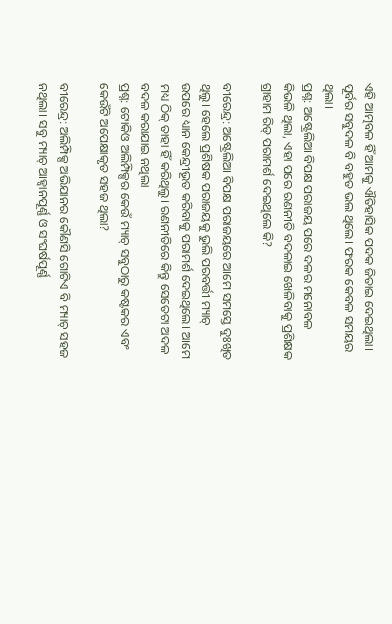ଏହି ଆତ୍ମବଳ ହିଁ ଆମକୁ ଐତିହାସିକ ପଦକ ଜିତାଇ ଦେଇଥିଲା। ପୂର୍ବର ସବୁଦଳ ବି ବହୁତ ଭଲ ଥିଲେ। ଫରକ କେବଳ ସମୟର ଥିଲା।
ପ୍ରଶ୍ନ: ଅଷ୍ଟ୍ରେଲିଆ ବିପକ୍ଷ ପରାଜୟ ପରେ ଦଳର ମନୋବଳ କିଭଳି ଥିଲା, ଏହା ପରେ ରଣନୀତି ବଦଳାଇ ଖେଳିବାକୁ ପ୍ରଶିକ୍ଷକ ଗ୍ରାହାମ ରିଡ୍ ପରାମର୍ଶ ଦେଇଥିଲେ କି?

ବୀରେନ୍ଦ୍ର: ଅଷ୍ଟ୍ରେଲିଆ ବିପକ୍ଷ ପରାଜୟରେ ଆମେ ସମସ୍ତେ ଦୁଃଖିତ ଥିଲୁ। ହେଲେ ପ୍ରଶିଷକ ପରାଜୟକୁ ଭୁଲି ପରବର୍ତ୍ତୀ ମ୍ୟାଚ୍ ଉପରେ ଧ୍ୟାନ କେନ୍ଦ୍ରୀଭୂତ କରିବାକୁ ପରାମର୍ଶ ଦେଇଥିଲେ। ଆମେ ମଧ୍ୟ ଠିକ୍ ତାହା ହିଁ କରିଥିଲୁ। ରଣନୀତିରେ କିନ୍ତୁ ସେତେଟା ଅଦଳ ବଦଳ କରାଯାଇ ନଥିଲା
ପ୍ରଶ୍ନ: ଟୋକିଓ ଅଲିମ୍ପିକ୍ସର କେଉଁ ମ୍ୟାଚ୍ ସବୁଠାରୁ କଷ୍ଟକର ଏବଂ କେଉଁଟି ଅପେକ୍ଷାକୃତ ସହଜ ଥିଲା?

ବୀରେନ୍ଦ୍ର: ଅଲିମ୍ପିକ୍ସ ଅଭିଯାନର କୌଣସି ଗୋଟିଏ ବି ମ୍ୟାଚ୍‌ ସହଜ ନଥିଲା। ସବୁ ମ୍ୟାଚ୍ ଆହ୍ବାନପୂର୍ଣ୍ଣ ଓ ସଂଘର୍ଷପୂର୍ଣ୍ଣ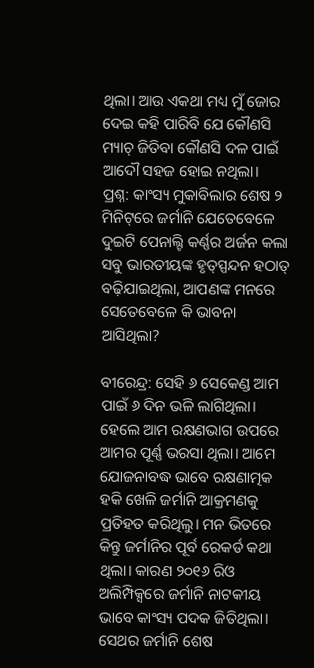ଥିଲା। ଆଉ ଏକଥା‌ ମଧ୍ୟ ମୁଁ ଜୋର ଦେଇ କହି ପାରିବି ଯେ କୌଣସି ମ୍ୟାଚ୍ ଜିତିବା କୌଣସି ଦଳ ପାଇଁ ଆଦୌ ସହଜ ହୋଇ ନଥିଲା।
ପ୍ରଶ୍ନ: କାଂସ୍ୟ ମୁକାବିଲାର ଶେଷ ୨ ମିନିଟ୍‌ରେ ଜର୍ମାନି ଯେତେବେଳେ ଦୁଇଟି ପେନାଲ୍ଟି କର୍ଣ୍ଣର ଅର୍ଜନ କଲା ସବୁ ଭାରତୀୟଙ୍କ ହୃତ୍‌ସ୍ପନ୍ଦନ ହଠାତ୍ ବଢ଼ିଯାଇଥିଲା, ଆପଣଙ୍କ ମନରେ ସେତେବେଳେ କି ଭାବନା ଆସିଥିଲା?

ବୀରେନ୍ଦ୍ର: ସେହି ୬ ସେକେଣ୍ଡ ଆମ ପାଇଁ ୬ ଦିନ ଭଳି ଲାଗିଥିଲା। ହେଲେ ଆମ ରକ୍ଷଣଭାଗ ଉପରେ ଆମର ପୂର୍ଣ୍ଣ ଭରସା ଥିଲା। ଆମେ ଯୋଜନାବଦ୍ଧ ଭାବେ ରକ୍ଷଣାତ୍ମକ ହକି ଖେଳି ଜର୍ମାନି ଆକ୍ରମଣକୁ ପ୍ରତିହତ କରିଥିଲୁ। ମନ ଭିତରେ କିନ୍ତୁ ଜର୍ମାନିର ପୂର୍ବ ରେକର୍ଡ କଥା ଥିଲା। କାରଣ ୨୦୧୬ ରିଓ ଅଲିମ୍ପିକ୍ସରେ ଜର୍ମାନି ନାଟକୀୟ ଭାବେ କାଂସ୍ୟ ପଦକ ଜିତିଥିଲା। ସେଥର ଜର୍ମାନି ଶେଷ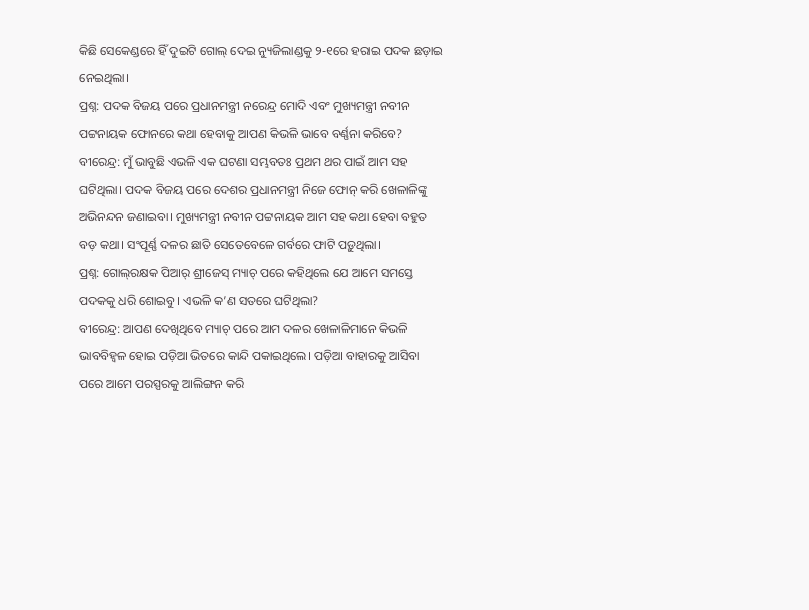କିଛି ସେକେଣ୍ଡରେ ହିଁ ଦୁଇଟି ଗୋଲ୍ ଦେଇ ନ୍ୟୁଜିଲାଣ୍ଡକୁ ୨-୧ରେ ହରାଇ ପଦକ ଛଡ଼ାଇ ନେଇଥିଲା।
ପ୍ରଶ୍ନ: ପଦକ ବିଜୟ ପରେ ପ୍ରଧାନମନ୍ତ୍ରୀ ନରେନ୍ଦ୍ର ମୋଦି ଏବଂ ମୁଖ୍ୟମନ୍ତ୍ରୀ ନବୀନ ପଟ୍ଟନାୟକ ଫୋନରେ କଥା ହେବାକୁ ଆପଣ କିଭଳି ଭାବେ ବର୍ଣ୍ଣନା କରିବେ?
ବୀରେନ୍ଦ୍ର: ମୁଁ ଭାବୁଛି ଏଭଳି ଏକ ଘଟଣା ସମ୍ଭବତଃ ପ୍ରଥମ ଥର ପାଇଁ ଆମ ସହ ଘଟିଥିଲା। ପଦକ ବିଜୟ ପରେ ଦେଶର ପ୍ରଧାନମନ୍ତ୍ରୀ ନିଜେ ଫୋନ୍ କରି ଖେଳାଳିଙ୍କୁ ଅଭିନନ୍ଦନ ଜଣାଇବା। ମୁଖ୍ୟମନ୍ତ୍ରୀ ନବୀନ ପଟ୍ଟନାୟକ ଆମ ସହ କଥା ହେବା ବହୁତ ବଡ଼ କଥା। ସଂପୂର୍ଣ୍ଣ ଦଳର ଛାତି ସେତେବେଳେ ଗର୍ବରେ ଫାଟି ପଡ଼ୁଥିଲା।
ପ୍ରଶ୍ନ: ଗୋଲ୍‌ରକ୍ଷକ ପିଆର୍‌ ଶ୍ରୀଜେସ୍ ମ୍ୟାଚ୍ ପରେ କହିଥିଲେ ଯେ ଆମେ ସମସ୍ତେ ପଦକକୁ ଧରି ଶୋ‌ଇବୁ। ଏଭଳି କ’ଣ ସତରେ ଘଟିଥିଲା?
ବୀରେନ୍ଦ୍ର: ଆପଣ ଦେଖିଥିବେ ମ୍ୟାଚ୍ ପରେ ଆମ ଦଳର ଖେଳାଳିମାନେ କିଭଳି ଭାବବିହ୍ବଳ ହୋଇ ପଡ଼ିଆ ଭିତରେ କାନ୍ଦି ପକାଇଥିଲେ। ପଡ଼ିଆ ବାହାରକୁ ଆସିବା ପରେ ଆମେ ପରସ୍ପରକୁ ଆଲିଙ୍ଗନ କରି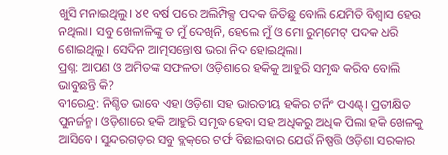ଖୁସି ମନାଇଥିଲୁ। ୪୧ ବର୍ଷ ପରେ ଅଲିମ୍ପିକ୍ସ ପଦକ ଜିତିଛୁ ‌ବୋଲି ଯେମିତି ବିଶ୍ବାସ ହେଉ ନଥିଲା। ସବୁ ଖେଳାଳିଙ୍କୁ ତ ମୁଁ ଦେଖିନି, ହେଲେ ମୁଁ ଓ ମୋ ରୁମ୍‌ମେଟ୍ ପଦକ ଧରି ଶୋଇଥିଲୁ। ସେଦିନ ଆତ୍ମସନ୍ତୋଷ ଭରା ନିଦ ହୋଇଥିଲା।
ପ୍ରଶ୍ନ: ଆପଣ ଓ ଅମିତଙ୍କ ସଫଳତା ଓଡ଼ିଶାରେ ହକିକୁ ଆହୁରି ସମୃଦ୍ଧ କରିବ ବୋଲି ଭାବୁଛନ୍ତି କି?
ବୀରେନ୍ଦ୍ର: ନିଶ୍ଚିତ ଭାବେ ଏହା ଓଡ଼ିଶା ସହ ଭାରତୀୟ ହକିର ଟର୍ନିଂ ପଏଣ୍ଟ୍‌। ପ୍ରତୀକ୍ଷିତ ପୁନର୍ଜନ୍ମ। ଓଡ଼ିଶାରେ ହକି ଆହୁରି ସମୃଦ୍ଧ ହେବା ସହ ଅଧିକରୁ ଅଧିକ ପିଲା ହକି ଖେଳକୁ ଆସିବେ। ସୁନ୍ଦରଗଡ଼ର ସବୁ ବ୍ଲକ୍‌ରେ ଟର୍ଫ ବିଛାଇବାର ଯେଉଁ ନିଷ୍ପତ୍ତି ଓଡ଼ିଶା ସରକାର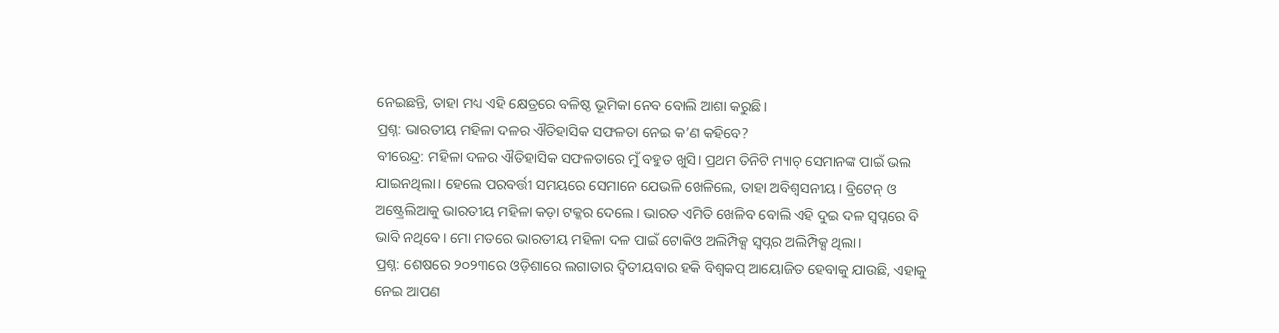ନେଇଛନ୍ତି, ତାହା ମଧ୍ୟ ଏହି କ୍ଷେତ୍ରରେ ବଳିଷ୍ଠ ଭୂମିକା ନେବ ବୋଲି ଆଶା କରୁଛି।
ପ୍ରଶ୍ନ: ଭାରତୀୟ ମହିଳା ଦଳର ଐତିହାସିକ ସଫଳତା ନେଇ କ’ଣ କହିବେ?
ବୀରେନ୍ଦ୍ର: ମହିଳା ଦଳର ଐତିହାସିକ ସଫଳତାରେ ମୁଁ ବହୁତ ଖୁସି। ପ୍ରଥମ ତିନିଟି ମ୍ୟାଚ୍ ସେମାନଙ୍କ ପାଇଁ ଭଲ ଯାଇନଥିଲା। ହେଲେ ପରବର୍ତ୍ତୀ ସମୟରେ ସେମାନେ ଯେଭଳି ଖେଳିଲେ, ତାହା ଅବିଶ୍ବସନୀୟ। ବ୍ରିଟେନ୍ ଓ ଅଷ୍ଟ୍ରେଲିଆକୁ ‌ଭାରତୀୟ ମହିଳା କଡ଼ା ଟକ୍କର ଦେଲେ। ଭାରତ ଏମିତି ଖେଳିବ ବୋଲି ଏହି ଦୁଇ ଦଳ ସ୍ବପ୍ନରେ ବି ଭାବି ନଥିବେ। ମୋ ମତରେ ଭାରତୀୟ ମହିଳା ଦଳ ପାଇଁ ଟୋକିଓ ଅଲିମ୍ପିକ୍ସ ସ୍ବପ୍ନର ଅଲିମ୍ପିକ୍ସ ଥିଲା।
ପ୍ରଶ୍ନ: ଶେଷରେ ୨୦୨୩ରେ ଓଡ଼ିଶାରେ ଲଗାତାର ଦ୍ବିତୀୟବାର ହକି ବିଶ୍ବକପ୍ ଆୟୋଜିତ ହେବାକୁ ଯାଉଛି, ଏହାକୁ ନେଇ ଆପଣ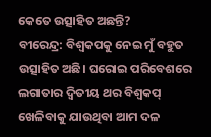କେ‌ତେ ଉତ୍ସାହିତ ଅଛନ୍ତି?
ବୀରେନ୍ଦ୍ର: ବିଶ୍ବକପକୁ ନେଇ ମୁଁ ବହୁତ ଉତ୍ସାହିତ ଅଛି। ଘରୋଇ ପରିବେଶରେ ଲଗାତାର ଦ୍ବିତୀୟ ଥର ବିଶ୍ବକପ୍ ଖେଳିବାକୁ ଯାଉଥିବା ଆମ ଦଳ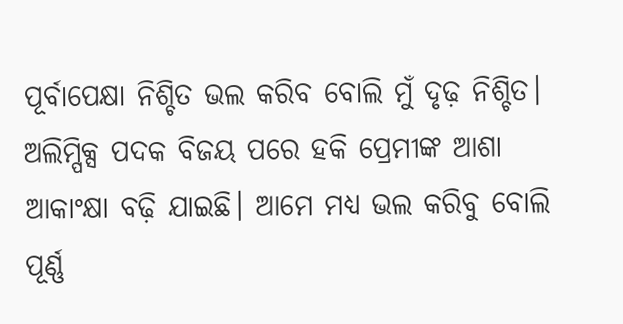ପୂର୍ବାପେକ୍ଷା ନିଶ୍ଚିତ ଭଲ କରିବ ବୋଲି ମୁଁ ଦୃଢ଼ ନିଶ୍ଚିତ। ଅଲିମ୍ପିକ୍ସ ପଦକ ବିଜୟ ପରେ ହକି ପ୍ରେମୀଙ୍କ ଆଶା ଆକାଂକ୍ଷା ବଢ଼ି ଯାଇଛି। ଆମେ ମଧ୍ୟ ଭଲ କରିବୁ ବୋଲି ପୂର୍ଣ୍ଣ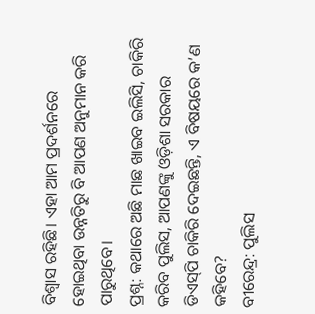ବିଶ୍ବାସ ରହିଛି। ଏହା ଆମ ପ୍ରଦର୍ଶନରେ ହୋଇଥିବା ଉନ୍ନତିରୁ ବି ଆପଣ ଅନୁମାନ କରି ପାରୁଥିବେ।
ପ୍ରଶ୍ନ: କଥାରେ ଅଛି ମାଛ ଖାଇବ ଇଲିସି, ଚାକିରି କରିବ ପୁଲିସ, ଆପଣଙ୍କୁ ଓଡ଼ିଶା ସରକାର ଡିଏସ୍‌ପି ଚାକିରି ଦେଇଛନ୍ତି, ଏ ବିଷୟରେ କ’ଣ କହିବେ?
ବୀରେନ୍ଦ୍ର: ପୁଲିସ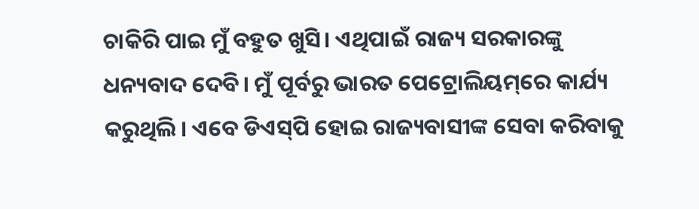ଚାକିରି ପାଇ ମୁଁ ବହୁତ ଖୁସି। ଏଥିପାଇଁ ରାଜ୍ୟ ସରକାରଙ୍କୁ ଧନ୍ୟବାଦ ଦେବି। ମୁଁ ପୂର୍ବରୁ ଭାରତ ପେଟ୍ରୋଲିୟମ୍‌ରେ କାର୍ଯ୍ୟ କରୁଥିଲି। ‌ଏବେ ଡିଏସ୍‌ପି ହୋଇ ରାଜ୍ୟବାସୀଙ୍କ ସେବା କରିବାକୁ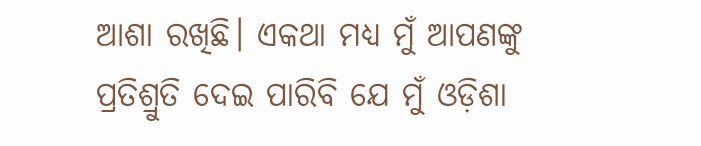ଆଶା ରଖିଛି। ଏକଥା ମଧ୍ୟ ମୁଁ ଆପଣଙ୍କୁ ପ୍ରତିଶ୍ରୁତି ଦେଇ ପାରିବି ଯେ ମୁଁ ଓଡ଼ିଶା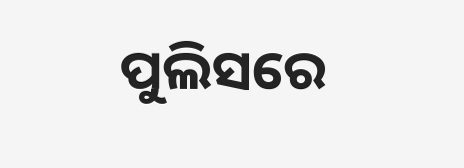ପୁଲିସରେ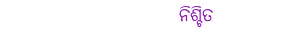ନିଶ୍ଚିତ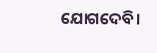ଯୋଗଦେବି।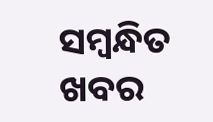ସମ୍ବନ୍ଧିତ ଖବର